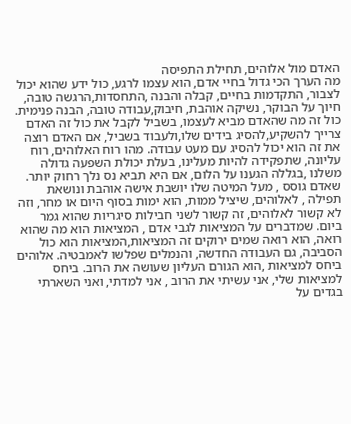האדם מול אלוהים, תחילת התפיסה
מה הערך הכי גדול בחיי אדם, הוא עצמו לרגע, כול ידע שהוא יכול לצבור, התקדמות בחיים, קבלה והבנה ,התחסדות,הרגשה טובה, חיוך על הבוקר, נשיקה אוהבת, חיבוק,עבודה טובה, הבנה פנימית. כול זה מה שהאדם מביא לעצמו, בשביל לקבל את כול זה האדם צרייך להשקיע,להסיג בידים שלו,ולעבוד בשביל, אם האדם רוצה את זה הוא יכול להסיג עם מעט עבודה. מהו רוח האלוהים, רוח עליונה, שתפקידה להיות מעלינו, בעלת יכולת השפעה גדולה משלנו ,בגללה הגענו על הלום, אם היא תביא נס נלך רחוק יותר. שאדם גוסס , מעל המיטה שלו יושבת אישה אוהבת ונושאת תפילה , לאלוהים, שיציל ממות, הוא ימות בסוף היום או מחר, וזה לא קשור לאלוהים, זה קשור לשני חבילות סיגריות שהוא גמר ביום. שמדברים על המציאות לגבי אדם , המציאות הוא מה שהוא רואה, הוא רואה שמים ירוקים זה המציאות,המציאות הוא כול הסביבה, גם העבודה החדשה, והנמלים שפלשו לאמבטיה. אלוהים ביחס למציאות ,הוא הגורם העליון שעושה את הרוב. ביחס למציאות שלי, אני עשיתי את הרוב , אני למדתי, ואני השארתי בגדים על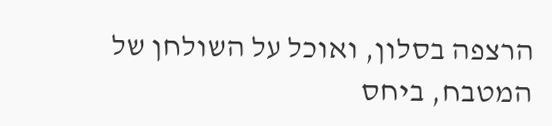הרצפה בסלון, ואוכל על השולחן של המטבח, ביחס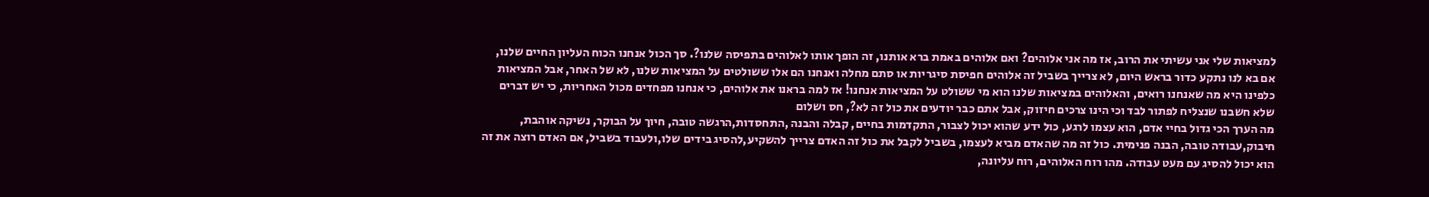למציאות שלי אני עשיתי את הרוב, אז מה אני אלוהים? ואם אלוהים באמת ברא אותנו, זה הופך אותו לאלוהים בתפיסה שלנו?. סך הכול אנחנו הכוח העליון החיים שלנו, אם בא לנו נתקע כדור בראש היום, לא צרייך בשביל זה אלוהים חפיסת סיגריות או סתם מחלה ואנחנו הם אלו ששולטים על המציאות שלנו, לא של האחר, אבל המציאות כלפינו היא מה שאנחנו רואים, והאלוהים במציאות שלנו הוא מי ששולט על המציאות אנחנו! אז למה בראנו את אלוהים, כי אנחנו מפחדים מכול האחריות, כי יש דברים שלא חשבנו שנצליח לפתור לבד וכי הינו צרכים חיזוק, אבל אתם כבר יודעים את כול זה לא?, חס ושלום
מה הערך הכי גדול בחיי אדם, הוא עצמו לרגע, כול ידע שהוא יכול לצבור, התקדמות בחיים, קבלה והבנה ,התחסדות,הרגשה טובה, חיוך על הבוקר, נשיקה אוהבת, חיבוק,עבודה טובה, הבנה פנימית. כול זה מה שהאדם מביא לעצמו, בשביל לקבל את כול זה האדם צרייך להשקיע,להסיג בידים שלו,ולעבוד בשביל, אם האדם רוצה את זה הוא יכול להסיג עם מעט עבודה. מהו רוח האלוהים, רוח עליונה,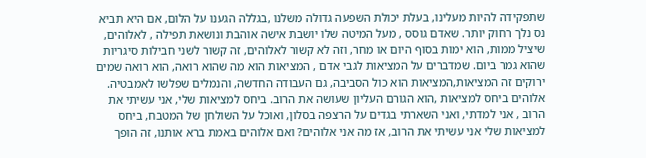שתפקידה להיות מעלינו, בעלת יכולת השפעה גדולה משלנו ,בגללה הגענו על הלום, אם היא תביא נס נלך רחוק יותר. שאדם גוסס , מעל המיטה שלו יושבת אישה אוהבת ונושאת תפילה , לאלוהים, שיציל ממות, הוא ימות בסוף היום או מחר, וזה לא קשור לאלוהים, זה קשור לשני חבילות סיגריות שהוא גמר ביום. שמדברים על המציאות לגבי אדם , המציאות הוא מה שהוא רואה, הוא רואה שמים ירוקים זה המציאות,המציאות הוא כול הסביבה, גם העבודה החדשה, והנמלים שפלשו לאמבטיה. אלוהים ביחס למציאות ,הוא הגורם העליון שעושה את הרוב. ביחס למציאות שלי, אני עשיתי את הרוב , אני למדתי, ואני השארתי בגדים על הרצפה בסלון, ואוכל על השולחן של המטבח, ביחס למציאות שלי אני עשיתי את הרוב, אז מה אני אלוהים? ואם אלוהים באמת ברא אותנו, זה הופך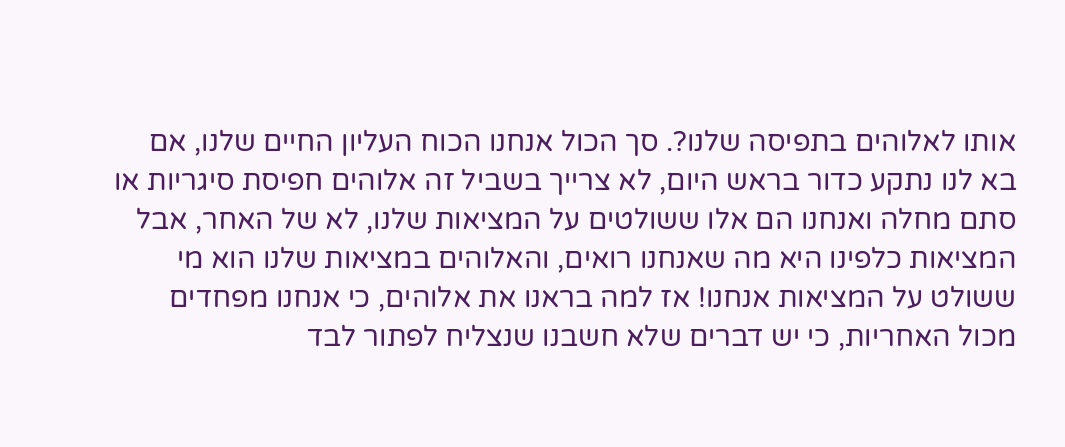אותו לאלוהים בתפיסה שלנו?. סך הכול אנחנו הכוח העליון החיים שלנו, אם בא לנו נתקע כדור בראש היום, לא צרייך בשביל זה אלוהים חפיסת סיגריות או סתם מחלה ואנחנו הם אלו ששולטים על המציאות שלנו, לא של האחר, אבל המציאות כלפינו היא מה שאנחנו רואים, והאלוהים במציאות שלנו הוא מי ששולט על המציאות אנחנו! אז למה בראנו את אלוהים, כי אנחנו מפחדים מכול האחריות, כי יש דברים שלא חשבנו שנצליח לפתור לבד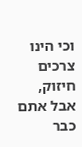וכי הינו צרכים חיזוק, אבל אתם כבר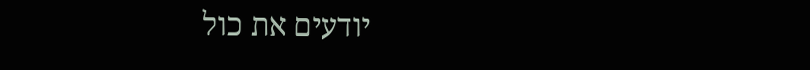יודעים את כול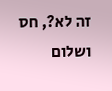זה לא?, חס ושלום